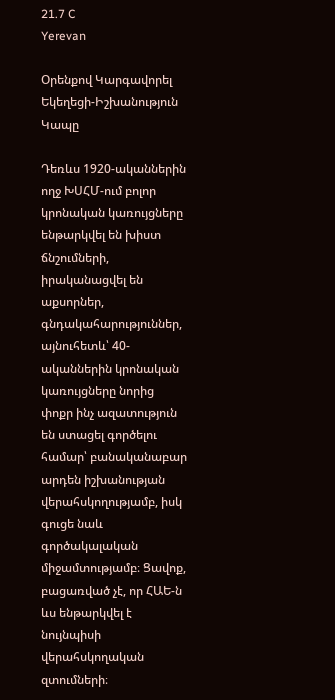21.7 C
Yerevan

Օրենքով Կարգավորել Եկեղեցի-Իշխանություն Կապը

Դեռևս 1920-ականներին ողջ ԽՍՀՄ-ում բոլոր կրոնական կառույցները ենթարկվել են խիստ ճնշումների, իրականացվել են աքսորներ, գնդակահարություններ, այնուհետև՝ 40-ականներին կրոնական կառույցները նորից փոքր ինչ ազատություն են ստացել գործելու համար՝ բանականաբար արդեն իշխանության վերահսկողությամբ, իսկ գուցե նաև գործակալական միջամտությամբ։ Ցավոք, բացառված չէ, որ ՀԱԵ‑ն ևս ենթարկվել է նույնպիսի վերահսկողական զտումների։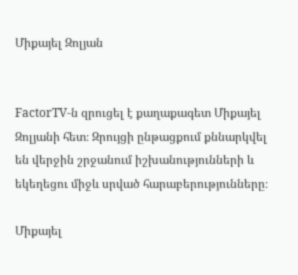Միքայել Զոլյան


FactorTV‑ն զրուցել է քաղաքագետ Միքայել Զոլյանի հետ։ Զրույցի ընթացքում քննարկվել են վերջին շրջանում իշխանությունների և եկեղեցու միջև սրված հարաբերությունները։

Միքայել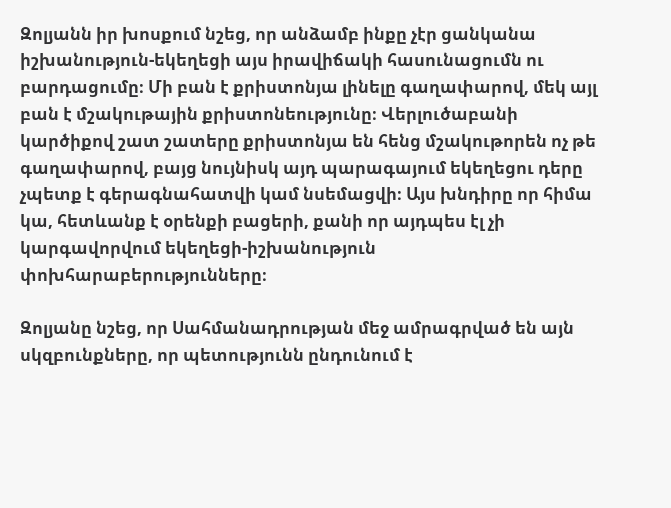Զոլյանն իր խոսքում նշեց, որ անձամբ ինքը չէր ցանկանա իշխանություն-եկեղեցի այս իրավիճակի հասունացումն ու բարդացումը։ Մի բան է քրիստոնյա լինելը գաղափարով, մեկ այլ բան է մշակութային քրիստոնեությունը։ Վերլուծաբանի կարծիքով շատ շատերը քրիստոնյա են հենց մշակութորեն ոչ թե գաղափարով, բայց նույնիսկ այդ պարագայում եկեղեցու դերը չպետք է գերագնահատվի կամ նսեմացվի։ Այս խնդիրը որ հիմա կա, հետևանք է օրենքի բացերի, քանի որ այդպես էլ չի կարգավորվում եկեղեցի-իշխանություն փոխհարաբերությունները։

Զոլյանը նշեց, որ Սահմանադրության մեջ ամրագրված են այն սկզբունքները, որ պետությունն ընդունում է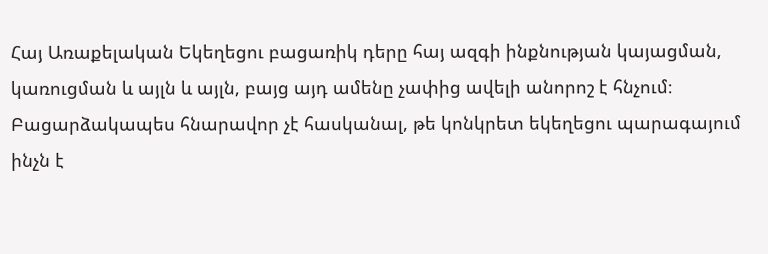Հայ Առաքելական Եկեղեցու բացառիկ դերը հայ ազգի ինքնության կայացման, կառուցման և այլն և այլն, բայց այդ ամենը չափից ավելի անորոշ է հնչում։ Բացարձակապես հնարավոր չէ հասկանալ, թե կոնկրետ եկեղեցու պարագայում ինչն է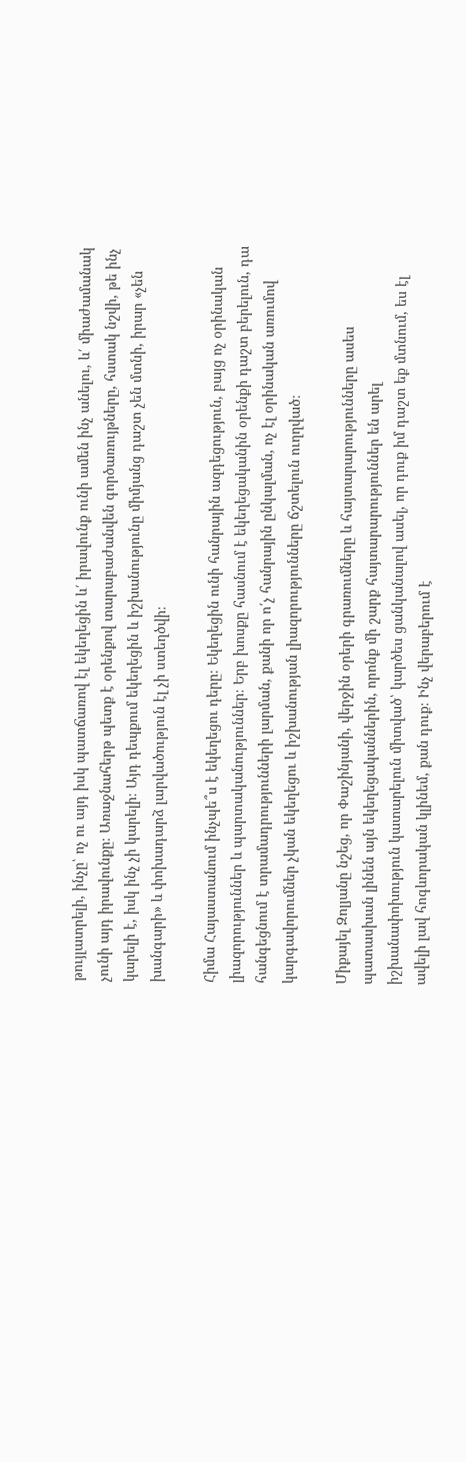թույլատրելի, ինչը՝ ոչ ու այդ իսկ պատճառով էլ եկեղեցին և՛ իրավունք ունի ամեն ինչ անելու, և՛ միաժամանակ չունի այդ իրավունքը։ Առաջնահերթ պետք է օրենքով տարաբաժանվեն գործառույթները, հստակ նշվի, թե ինչ կարելի է, իսկ ինչ չի կարելի։ Այդ դեպքում եկեղեցին և իշխանությունը միմյանց դաշտ չեն մտնի, իրար «չեն խանգարի» և փոխադարձ լարվածություն էլ չի ստեղծվի։

Հիմա Հայաստանում ինչպե՞ս է եկեղեցու դերը։ Եկեղեցին ունի հանրային ազդեցություն, բայց ոչ օրինական լիազորություններ և պարտականություններ։ Երբ խոսքը հասնում է եկեղեցականին օրենքի դաշտ բերելուն, դա հանգեցնում է տրամադրությունների լարման, քանի որ ո՛չ հանրային ընկալման, ոչ էլ օրինական առումով կարգավորումներ չկան եկեղեցու և իշխանության լիազորությունները ճշտելուն ուղղված։

Միքայել Զոլյանը նշեց, որ Փաշինյանի, վերջին օրերի գրառումները և հայտարարությունները ասես պատասխան լինեն այն եկեղեցականներին, որոնք մի շարք հայտարարություններ են արել իշխանափոխություն կատարելուն միտված՝ կարծես ցանկանալով ասել, որ դուք իմ դաշտ եք մտնում, ես էլ ավելի լավ հոգևորական կլինեմ, քան դուք։ Ինչ վերաբերում է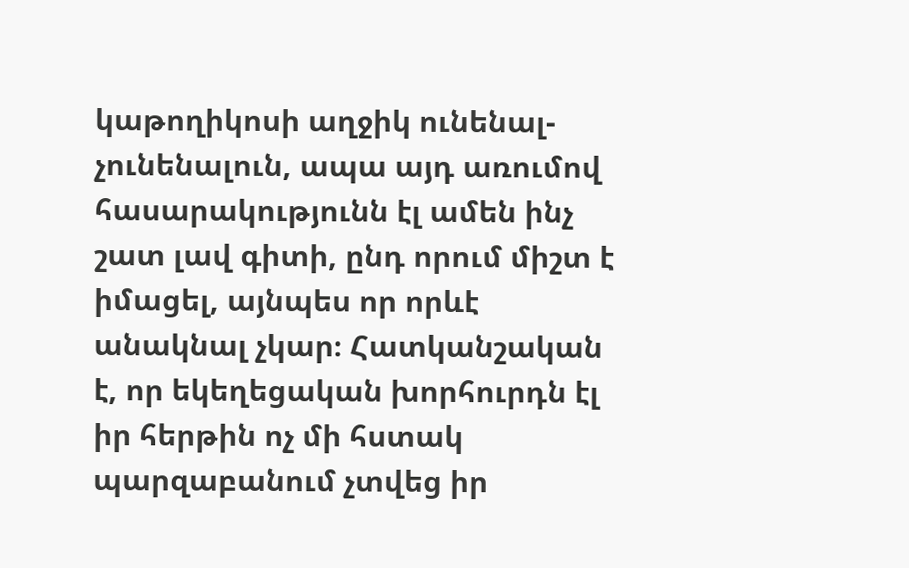կաթողիկոսի աղջիկ ունենալ-չունենալուն, ապա այդ առումով հասարակությունն էլ ամեն ինչ շատ լավ գիտի, ընդ որում միշտ է իմացել, այնպես որ որևէ անակնալ չկար։ Հատկանշական է, որ եկեղեցական խորհուրդն էլ իր հերթին ոչ մի հստակ պարզաբանում չտվեց իր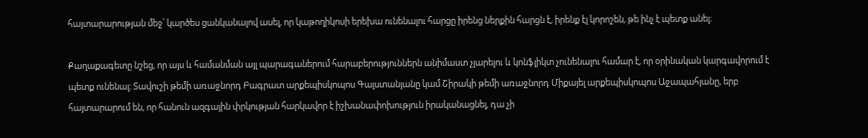հայտարարության մեջ՝ կարծես ցանկանալով ասել, որ կաթողիկոսի երեխա ունենալու հարցը իրենց ներքին հարցն է, իրենք էլ կորոշեն, թե ինչ է պետք անել։

Քաղաքագետը նշեց, որ այս և համանման այլ պարագաներում հարաբերություններն անիմաստ չլարելու և կոնֆլիկտ չունենալու համար է, որ օրինական կարգավորում է պետք ունենալ։ Տավուշի թեմի առաջնորդ Բագրատ արքեպիսկոպոս Գալստանյանը կամ Շիրակի թեմի առաջնորդ Միքայել արքեպիսկոպոս Աջապահյանը, երբ հայտարարում են, որ հանուն ազգային փրկության հարկավոր է իշխանափոխություն իրականացնել, դա չի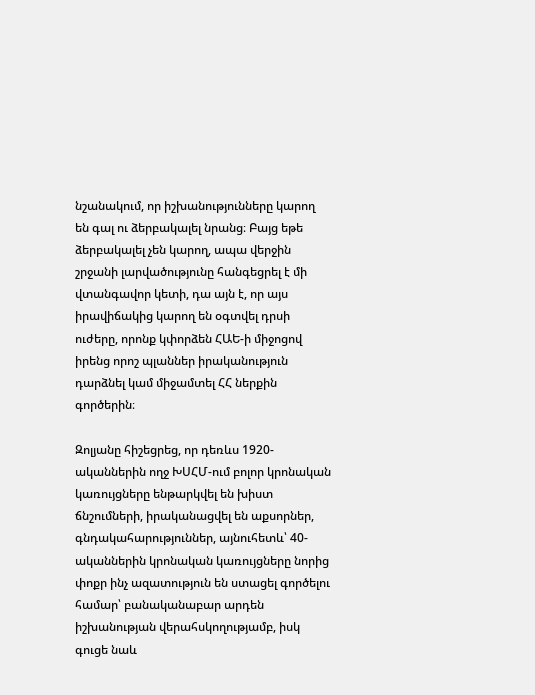նշանակում, որ իշխանությունները կարող են գալ ու ձերբակալել նրանց։ Բայց եթե ձերբակալել չեն կարող, ապա վերջին շրջանի լարվածությունը հանգեցրել է մի վտանգավոր կետի, դա այն է, որ այս իրավիճակից կարող են օգտվել դրսի ուժերը, որոնք կփորձեն ՀԱԵ‑ի միջոցով իրենց որոշ պլաններ իրականություն դարձնել կամ միջամտել ՀՀ ներքին գործերին։

Զոլյանը հիշեցրեց, որ դեռևս 1920-ականներին ողջ ԽՍՀՄ-ում բոլոր կրոնական կառույցները ենթարկվել են խիստ ճնշումների, իրականացվել են աքսորներ, գնդակահարություններ, այնուհետև՝ 40-ականներին կրոնական կառույցները նորից փոքր ինչ ազատություն են ստացել գործելու համար՝ բանականաբար արդեն իշխանության վերահսկողությամբ, իսկ գուցե նաև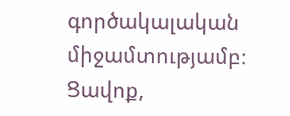գործակալական միջամտությամբ։ Ցավոք,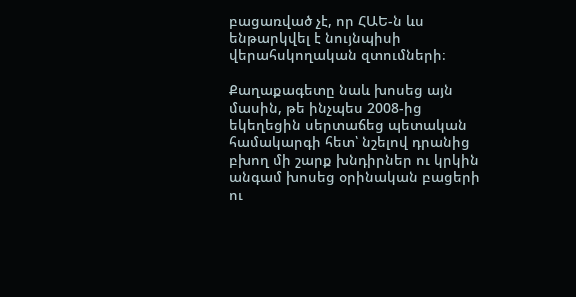բացառված չէ, որ ՀԱԵ‑ն ևս ենթարկվել է նույնպիսի վերահսկողական զտումների։

Քաղաքագետը նաև խոսեց այն մասին, թե ինչպես 2008-ից եկեղեցին սերտաճեց պետական համակարգի հետ՝ նշելով դրանից բխող մի շարք խնդիրներ ու կրկին անգամ խոսեց օրինական բացերի ու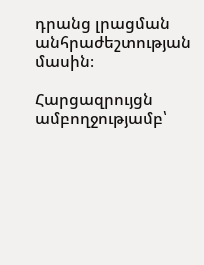դրանց լրացման անհրաժեշտության մասին։

Հարցազրույցն ամբողջությամբ՝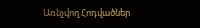Առնչվող Հոդվածներ